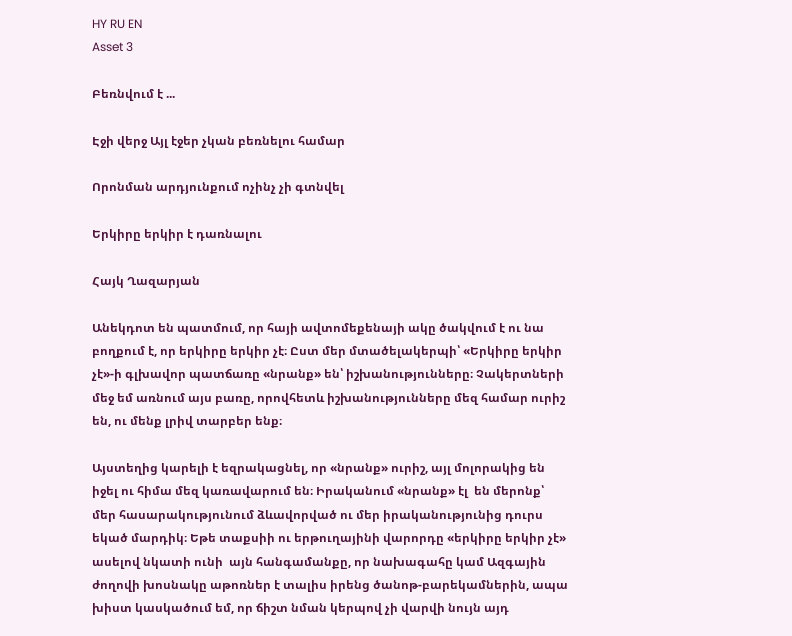HY RU EN
Asset 3

Բեռնվում է ...

Էջի վերջ Այլ էջեր չկան բեռնելու համար

Որոնման արդյունքում ոչինչ չի գտնվել

Երկիրը երկիր է դառնալու

Հայկ Ղազարյան

Անեկդոտ են պատմում, որ հայի ավտոմեքենայի ակը ծակվում է ու նա բողքում է, որ երկիրը երկիր չէ։ Ըստ մեր մտածելակերպի՝ «Երկիրը երկիր չէ»-ի գլխավոր պատճառը «նրանք» են՝ իշխանությունները։ Չակերտների մեջ եմ առնում այս բառը, որովհետև իշխանությունները մեզ համար ուրիշ են, ու մենք լրիվ տարբեր ենք։

Այստեղից կարելի է եզրակացնել, որ «նրանք» ուրիշ, այլ մոլորակից են իջել ու հիմա մեզ կառավարում են։ Իրականում «նրանք» էլ  են մերոնք՝ մեր հասարակությունում ձևավորված ու մեր իրականությունից դուրս եկած մարդիկ։ Եթե տաքսիի ու երթուղայինի վարորդը «երկիրը երկիր չէ» ասելով նկատի ունի  այն հանգամանքը, որ նախագահը կամ Ազգային ժողովի խոսնակը աթոռներ է տալիս իրենց ծանոթ-բարեկամներին, ապա խիստ կասկածում եմ, որ ճիշտ նման կերպով չի վարվի նույն այդ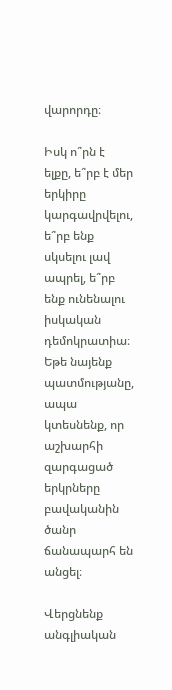վարորդը։

Իսկ ո՞րն է ելքը, ե՞րբ է մեր երկիրը կարգավրվելու, ե՞րբ ենք սկսելու լավ ապրել, ե՞րբ ենք ունենալու իսկական դեմոկրատիա։ Եթե նայենք պատմությանը, ապա կտեսնենք, որ աշխարհի զարգացած երկրները բավականին ծանր ճանապարհ են անցել։

Վերցնենք անգլիական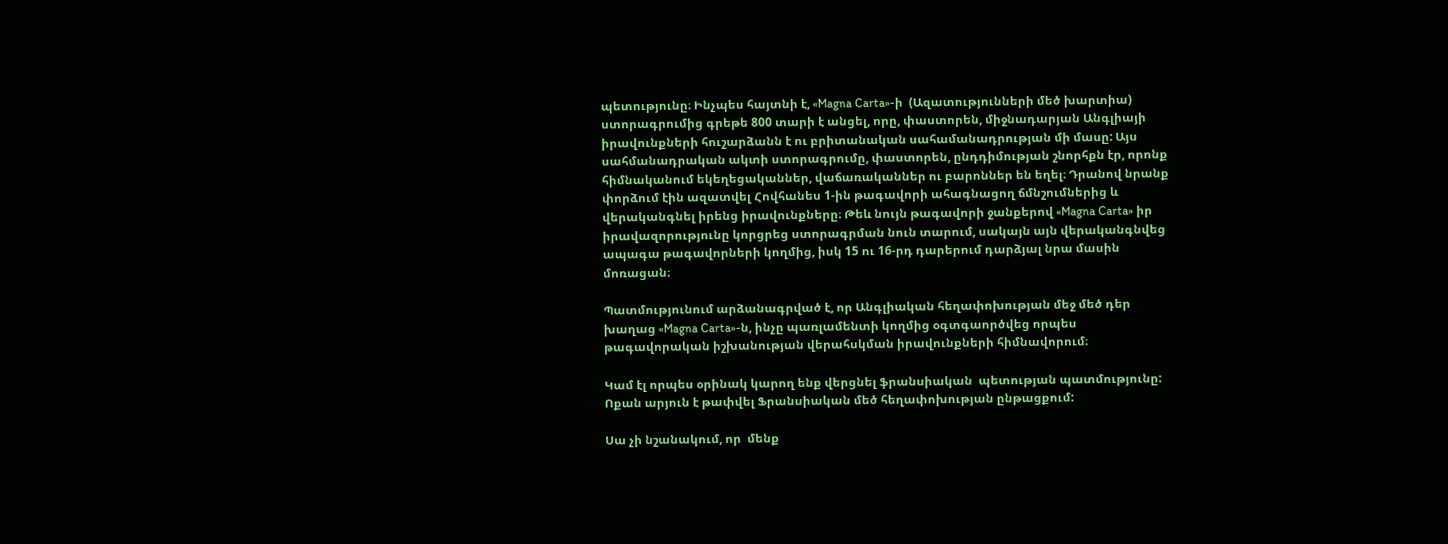պետությունը։ Ինչպես հայտնի է, «Magna Carta»-ի  (Ազատությունների մեծ խարտիա) ստորագրումից գրեթե 800 տարի է անցել, որը, փաստորեն, միջնադարյան Անգլիայի իրավունքների հուշարձանն է ու բրիտանական սահամանադրության մի մասը: Այս սահմանադրական ակտի ստորագրումը, փաստորեն, ընդդիմության շնորհքն էր, որոնք հիմնականում եկեղեցականներ, վաճառականներ ու բարոններ են եղել։ Դրանով նրանք փորձում էին ազատվել Հովհանես 1-ին թագավորի ահագնացող ճմնշումներից և վերականգնել իրենց իրավունքները։ Թեև նույն թագավորի ջանքերով «Magna Carta» իր իրավազորությունը կորցրեց ստորագրման նուն տարում, սակայն այն վերականգնվեց ապագա թագավորների կողմից, իսկ 15 ու 16-րդ դարերում դարձյալ նրա մասին մոռացան։

Պատմությունում արձանագրված է, որ Անգլիական հեղափոխության մեջ մեծ դեր խաղաց «Magna Carta»-ն, ինչը պառլամենտի կողմից օգտգաործվեց որպես թագավորական իշխանության վերահսկման իրավունքների հիմնավորում։

Կամ էլ որպես օրինակ կարող ենք վերցնել ֆրանսիական  պետության պատմությունը: Ոքան արյուն է թափվել Ֆրանսիական մեծ հեղափոխության ընթացքում:

Սա չի նշանակում, որ  մենք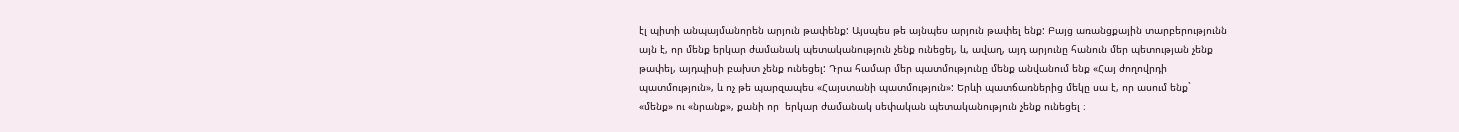էլ պիտի անպայմանորեն արյուն թափենք: Այսպես թե այնպես արյուն թափել ենք: Բայց առանցքային տարբերությունն այն է, որ մենք երկար ժամանակ պետականություն չենք ունեցել, և, ավաղ, այդ արյունը հանուն մեր պետության չենք թափել, այդպիսի բախտ չենք ունեցել: Դրա համար մեր պատմությունը մենք անվանում ենք «Հայ ժողովրդի պատմություն», և ոչ թե պարզապես «Հայստանի պատմություն»: Երևի պատճառներից մեկը սա է, որ ասում ենք` «մենք» ու «նրանք», քանի որ  երկար ժամանակ սեփական պետականություն չենք ունեցել ։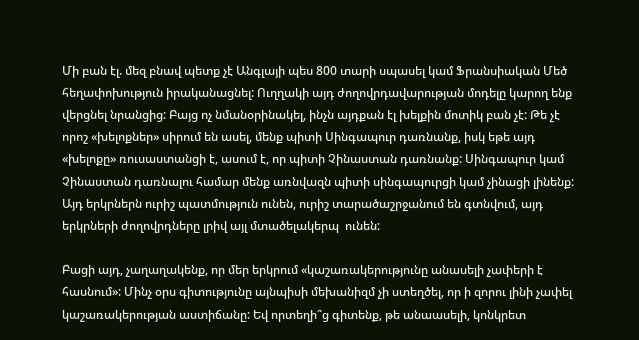Մի բան էլ. մեզ բնավ պետք չէ Անգլայի պես 800 տարի սպասել կամ Ֆրանսիական Մեծ հեղափոխություն իրականացնել: Ուղղակի այդ ժողովրդավարության մոդելը կարող ենք վերցնել նրանցից: Բայց ոչ նմանօրինակել, ինչն այդքան էլ խելքին մոտիկ բան չէ: Թե չէ որոշ «խելոքներ» սիրում են ասել, մենք պիտի Սինգապուր դառնանք, իսկ եթե այդ «խելոքը» ռուսաստանցի է, ասում է, որ պիտի Չինաստան դառնանք: Սինգապուր կամ Չինաստան դառնալու համար մենք առնվազն պիտի սինգապուրցի կամ չինացի լինենք: Այդ երկրներն ուրիշ պատմություն ունեն, ուրիշ տարածաշրջանում են գտնվում, այդ երկրների ժողովրդները լրիվ այլ մտածելակերպ  ունեն:

Բացի այդ, չաղաղակենք, որ մեր երկրում «կաշառակերությունը անասելի չափերի է հասնում»: Մինչ օրս գիտությունը այնպիսի մեխանիզմ չի ստեղծել, որ ի զորու լինի չափել կաշառակերության աստիճանը: Եվ որտեղի՞ց գիտենք, թե անաասելի, կոնկրետ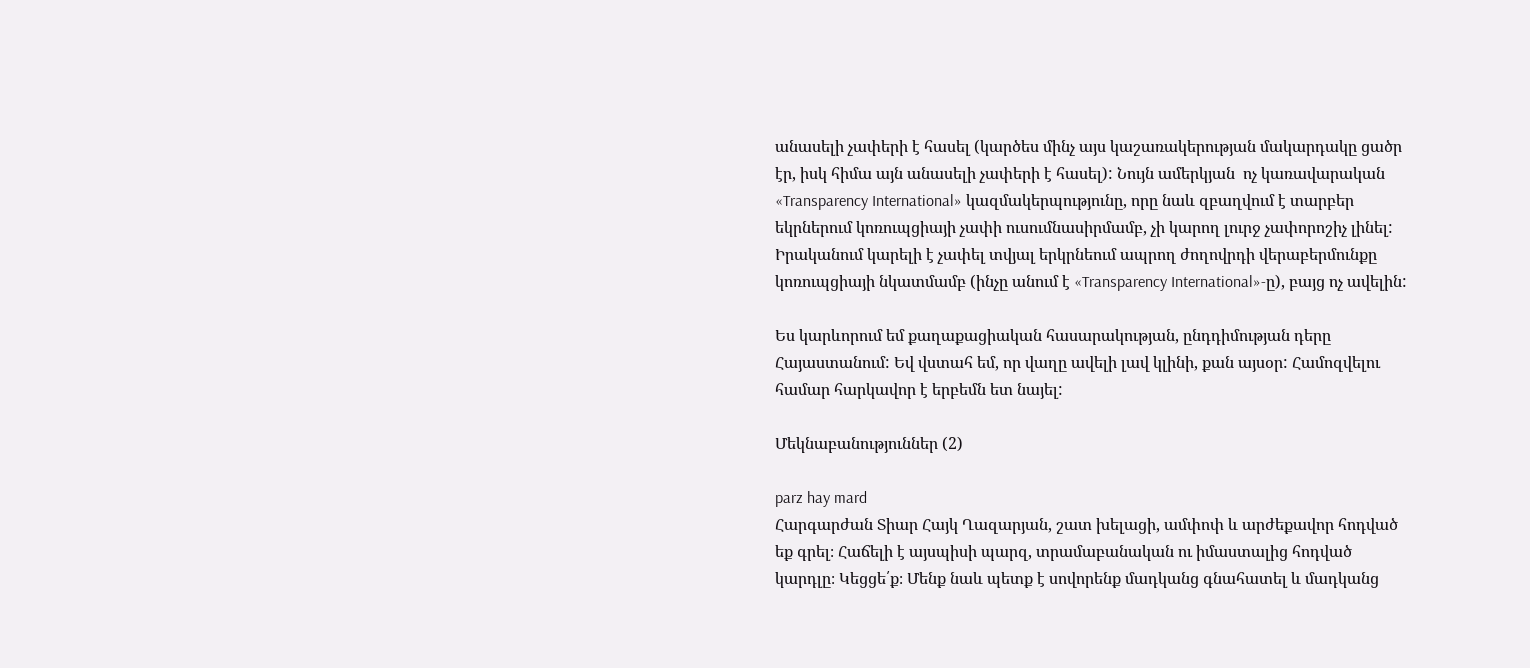անասելի չափերի է հասել (կարծես մինչ այս կաշառակերության մակարդակը ցածր էր, իսկ հիմա այն անասելի չափերի է հասել): Նույն ամերկյան  ոչ կառավարական «Transparency International» կազմակերպությունը, որը նաև զբաղվում է տարբեր եկրներում կոռուպցիայի չափի ուսումնասիրմամբ, չի կարող լուրջ չափորոշիչ լինել: Իրականում կարելի է չափել տվյալ երկրնեում ապրող ժողովրդի վերաբերմունքը կոռուպցիայի նկատմամբ (ինչը անում է «Transparency International»-ը), բայց ոչ ավելին:

Ես կարևորում եմ քաղաքացիական հասարակության, ընդդիմության դերը Հայաստանում: Եվ վստահ եմ, որ վաղը ավելի լավ կլինի, քան այսօր: Համոզվելու համար հարկավոր է երբեմն ետ նայել:

Մեկնաբանություններ (2)

parz hay mard
Հարգարժան Տիար Հայկ Ղազարյան, շատ խելացի, ամփոփ և արժեքավոր հոդված եք գրել։ Հաճելի է այսպիսի պարզ, տրամաբանական ու իմաստալից հոդված կարդլը։ Կեցցե՛ք։ Մենք նաև պետք է սովորենք մադկանց գնահատել և մադկանց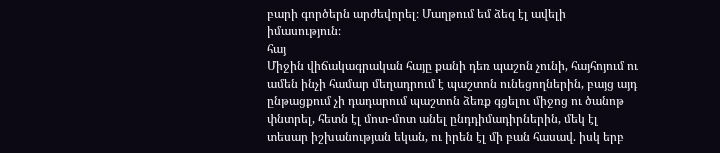բարի գործերն արժեվորել։ Մաղթում եմ ձեզ էլ ավելի իմասություն։
հայ
Միջին վիճակագրական հայը քանի դեռ պաշոն չունի, հայհոյում ու ամեն ինչի համար մեղադրում է պաշտոն ունեցողներին, բայց այդ ընթացքում չի դադարում պաշտոն ձեռք գցելու միջոց ու ծանոթ փնտրել, հետն էլ մոտ-մոտ անել ընդդիմադիրներին, մեկ էլ տեսար իշխանության եկան, ու իրեն էլ մի բան հասավ. իսկ երբ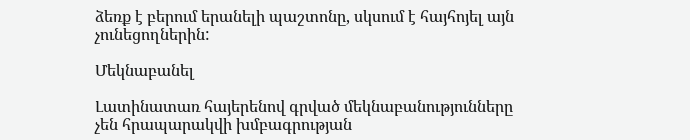ձեռք է բերում երանելի պաշտոնը, սկսում է հայհոյել այն չունեցողներին:

Մեկնաբանել

Լատինատառ հայերենով գրված մեկնաբանությունները չեն հրապարակվի խմբագրության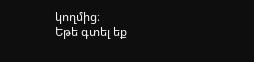կողմից։
Եթե գտել եք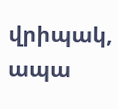վրիպակ, ապա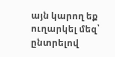այն կարող եք ուղարկել մեզ՝ ընտրելով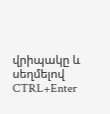վրիպակը և սեղմելով CTRL+Enter